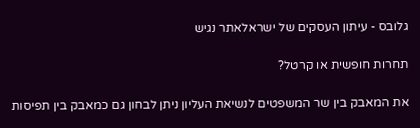גלובס - עיתון העסקים של ישראלאתר נגיש

תחרות חופשית או קרטל?

את המאבק בין שר המשפטים לנשיאת העליון ניתן לבחון גם כמאבק בין תפיסות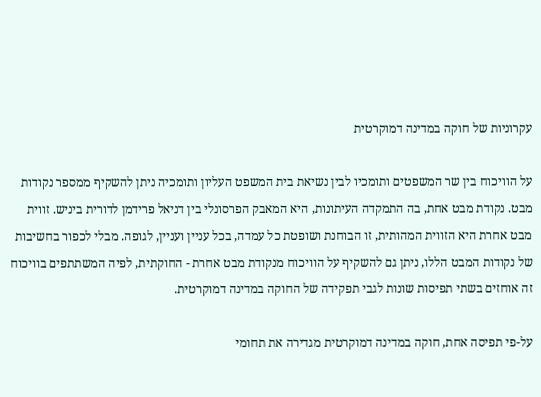עקרוניות של חוקה במדינה דמוקרטית

על הוויכוח בין שר המשפטים ותומכיו לבין נשיאת בית המשפט העליון ותומכיה ניתן להשקיף ממספר נקודות מבט. נקודת מבט אחת, בה התמקדה העיתונות, היא המאבק הפרסונלי בין דניאל פרידמן לדורית ביניש. זווית מבט אחרת היא הזווית המהותית, זו הבוחנת ושופטת כל עמדה, בכל עניין ועניין, לגופה. מבלי לכפור בחשיבות של נקודות המבט הללו, ניתן גם להשקיף על הוויכוח מנקודת מבט אחרת - החוקתית, לפיה המשתתפים בוויכוח זה אוחזים בשתי תפיסות שונות לגבי תפקידה של החוקה במדינה דמוקרטית.

על-פי תפיסה אחת, חוקה במדינה דמוקרטית מגדירה את תחומי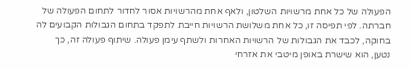הפעולה של כל אחת מרשויות השלטון, ולאף אחת מהרשויות אסור לחדור לתחום הפעולה של חברתה. לפי תפיסה זו, כל אחת משלושת הרשויות חייבת לתפקד בתחום הגבולות הקבועים לה בחוקה, לכבד את הגבולות של הרשויות האחרות ולשתף עימן פעולה. שיתוף פעולה זה, כך נטען, הוא שישרת באופן מיטבי את אזרחי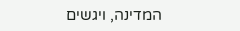המדינה, ויגשים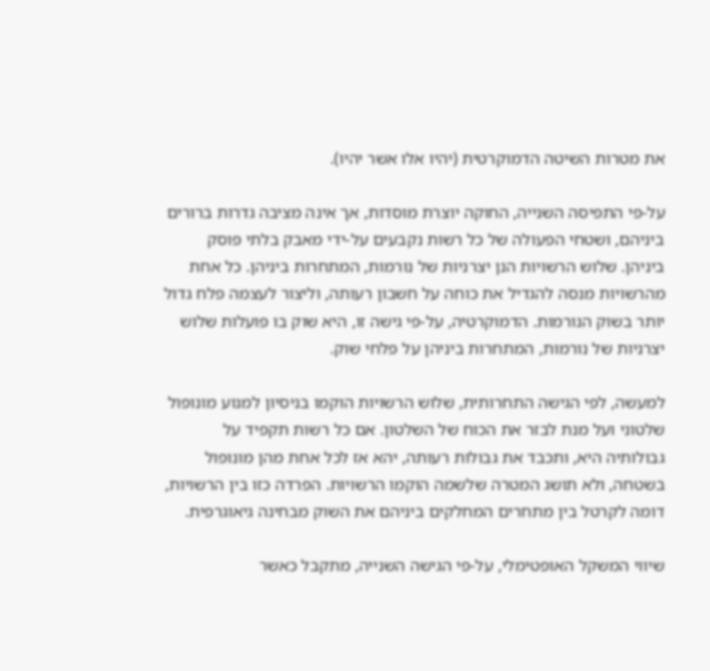את מטרות השיטה הדמוקרטית (יהיו אלו אשר יהיו).

על-פי התפיסה השנייה, החוקה יוצרת מוסדות, אך אינה מציבה גדרות ברורים ביניהם, ושטחי הפעולה של כל רשות נקבעים על-ידי מאבק בלתי פוסק ביניהן. שלוש הרשויות הנן יצרניות של נורמות, המתחרות ביניהן. כל אחת מהרשויות מנסה להגדיל את כוחה על חשבון רעותה, וליצור לעצמה פלח גדול יותר בשוק הנורמות. הדמוקרטיה, על-פי גישה זו, היא שוק בו פועלות שלוש יצרניות של נורמות, המתחרות ביניהן על פלחי שוק.

למעשה, לפי הגישה התחרותית, שלוש הרשויות הוקמו בניסיון למנוע מונופול שלטוני ועל מנת לבזר את הכוח של השלטון. אם כל רשות תקפיד על גבולותיה היא, ותכבד את גבולות רעותה, יהא אז לכל אחת מהן מונופול בשטחה, ולא תושג המטרה שלשמה הוקמו הרשויות. הפרדה כזו בין הרשויות, דומה לקרטל בין מתחרים המחלקים ביניהם את השוק מבחינה גיאוגרפית.

שיווי המשקל האופטימלי, על-פי הגישה השנייה, מתקבל כאשר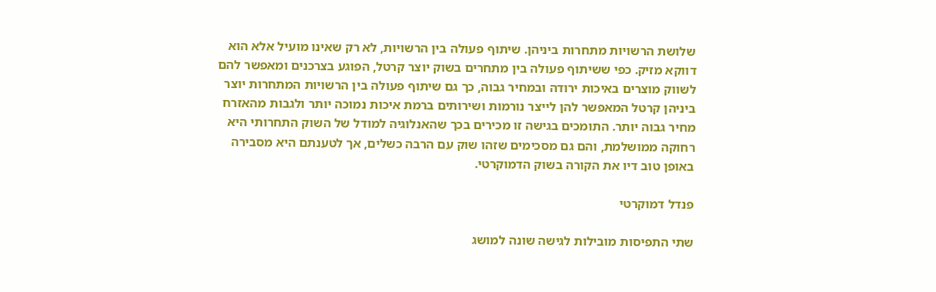שלושת הרשויות מתחרות ביניהן. שיתוף פעולה בין הרשויות, לא רק שאינו מועיל אלא הוא דווקא מזיק. כפי ששיתוף פעולה בין מתחרים בשוק יוצר קרטל, הפוגע בצרכנים ומאפשר להם לשווק מוצרים באיכות ירודה ובמחיר גבוה, כך גם שיתוף פעולה בין הרשויות המתחרות יוצר ביניהן קרטל המאפשר להן לייצר נורמות ושירותים ברמת איכות נמוכה יותר ולגבות מהאזרח מחיר גבוה יותר. התומכים בגישה זו מכירים בכך שהאנלוגיה למודל של השוק התחרותי היא רחוקה ממושלמת, והם גם מסכימים שזהו שוק עם הרבה כשלים, אך לטענתם היא מסבירה באופן טוב דיו את הקורה בשוק הדמוקרטי.

פנדל דמוקרטי

שתי התפיסות מובילות לגישה שונה למושג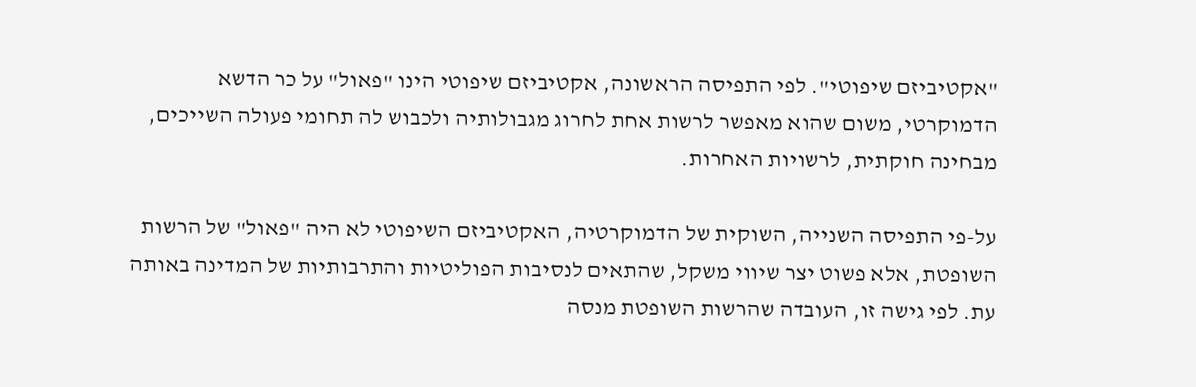"אקטיביזם שיפוטי". לפי התפיסה הראשונה, אקטיביזם שיפוטי הינו "פאול" על כר הדשא הדמוקרטי, משום שהוא מאפשר לרשות אחת לחרוג מגבולותיה ולכבוש לה תחומי פעולה השייכים, מבחינה חוקתית, לרשויות האחרות.

על-פי התפיסה השנייה, השוקית של הדמוקרטיה, האקטיביזם השיפוטי לא היה "פאול" של הרשות השופטת, אלא פשוט יצר שיווי משקל, שהתאים לנסיבות הפוליטיות והתרבותיות של המדינה באותה עת. לפי גישה זו, העובדה שהרשות השופטת מנסה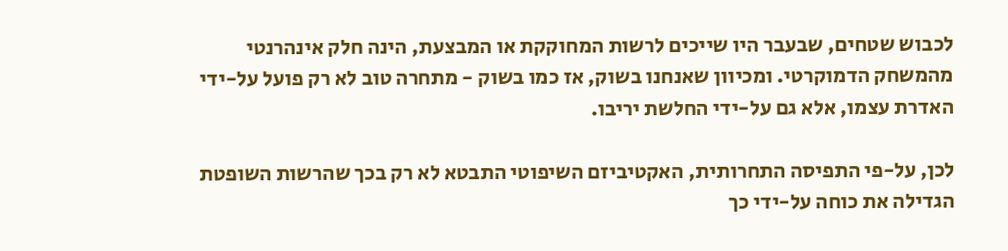לכבוש שטחים, שבעבר היו שייכים לרשות המחוקקת או המבצעת, הינה חלק אינהרנטי מהמשחק הדמוקרטי. ומכיוון שאנחנו בשוק, אז כמו בשוק - מתחרה טוב לא רק פועל על-ידי האדרת עצמו, אלא גם על-ידי החלשת יריבו.

לכן, על-פי התפיסה התחרותית, האקטיביזם השיפוטי התבטא לא רק בכך שהרשות השופטת הגדילה את כוחה על-ידי כך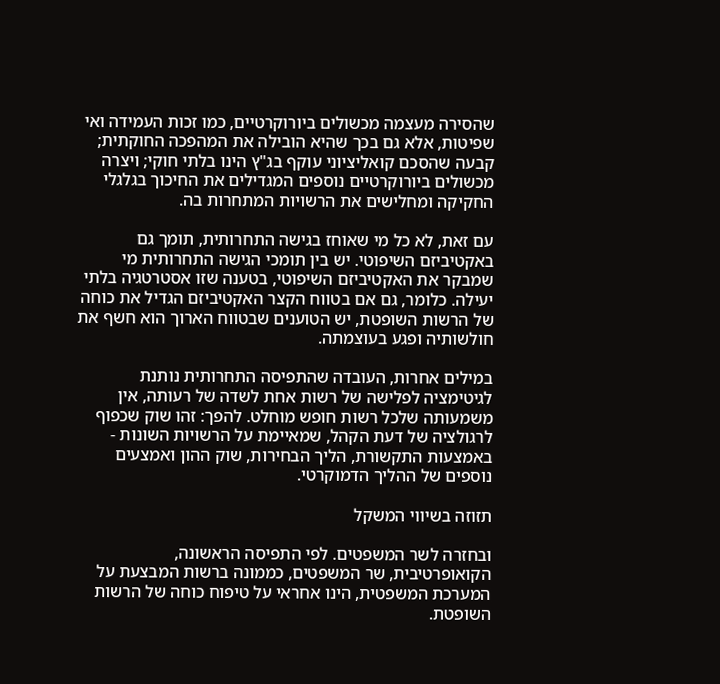שהסירה מעצמה מכשולים ביורוקרטיים, כמו זכות העמידה ואי שפיטות, אלא גם בכך שהיא הובילה את המהפכה החוקתית; קבעה שהסכם קואליציוני עוקף בג"ץ הינו בלתי חוקי; ויצרה מכשולים ביורוקרטיים נוספים המגדילים את החיכוך בגלגלי החקיקה ומחלישים את הרשויות המתחרות בה.

עם זאת, לא כל מי שאוחז בגישה התחרותית, תומך גם באקטיביזם השיפוטי. יש בין תומכי הגישה התחרותית מי שמבקר את האקטיביזם השיפוטי, בטענה שזו אסטרטגיה בלתי יעילה. כלומר, גם אם בטווח הקצר האקטיביזם הגדיל את כוחה של הרשות השופטת, יש הטוענים שבטווח הארוך הוא חשף את חולשותיה ופגע בעוצמתה.

במילים אחרות, העובדה שהתפיסה התחרותית נותנת לגיטימציה לפלישה של רשות אחת לשדה של רעותה, אין משמעותה שלכל רשות חופש מוחלט. להפך: זהו שוק שכפוף לרגולציה של דעת הקהל, שמאיימת על הרשויות השונות - באמצעות התקשורת, הליך הבחירות, שוק ההון ואמצעים נוספים של ההליך הדמוקרטי.

תזוזה בשיווי המשקל

ובחזרה לשר המשפטים. לפי התפיסה הראשונה, הקואופרטיבית, שר המשפטים, כממונה ברשות המבצעת על המערכת המשפטית, הינו אחראי על טיפוח כוחה של הרשות השופטת.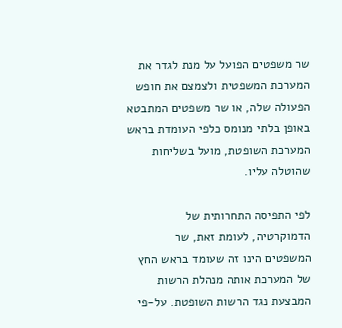שר משפטים הפועל על מנת לגדר את המערכת המשפטית ולצמצם את חופש הפעולה שלה, או שר משפטים המתבטא באופן בלתי מנומס כלפי העומדת בראש המערכת השופטת, מועל בשליחות שהוטלה עליו.

לפי התפיסה התחרותית של הדמוקרטיה, לעומת זאת, שר המשפטים הינו זה שעומד בראש החץ של המערכת אותה מנהלת הרשות המבצעת נגד הרשות השופטת. על-פי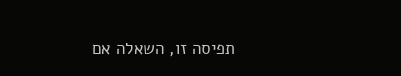תפיסה זו, השאלה אם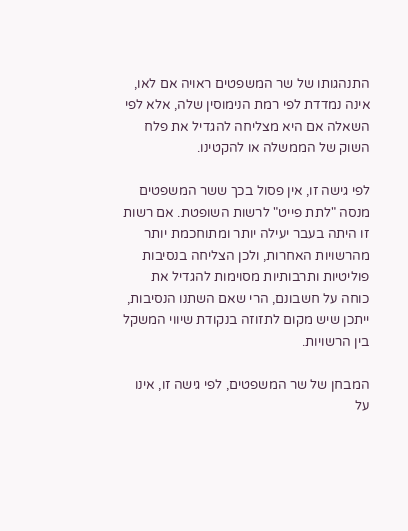התנהגותו של שר המשפטים ראויה אם לאו, אינה נמדדת לפי רמת הנימוסין שלה, אלא לפי השאלה אם היא מצליחה להגדיל את פלח השוק של הממשלה או להקטינו.

לפי גישה זו, אין פסול בכך ששר המשפטים מנסה "לתת פייט" לרשות השופטת. אם רשות זו היתה בעבר יעילה יותר ומתוחכמת יותר מהרשויות האחרות, ולכן הצליחה בנסיבות פוליטיות ותרבותיות מסוימות להגדיל את כוחה על חשבונם, הרי שאם השתנו הנסיבות, ייתכן שיש מקום לתזוזה בנקודת שיווי המשקל בין הרשויות.

המבחן של שר המשפטים, לפי גישה זו, אינו על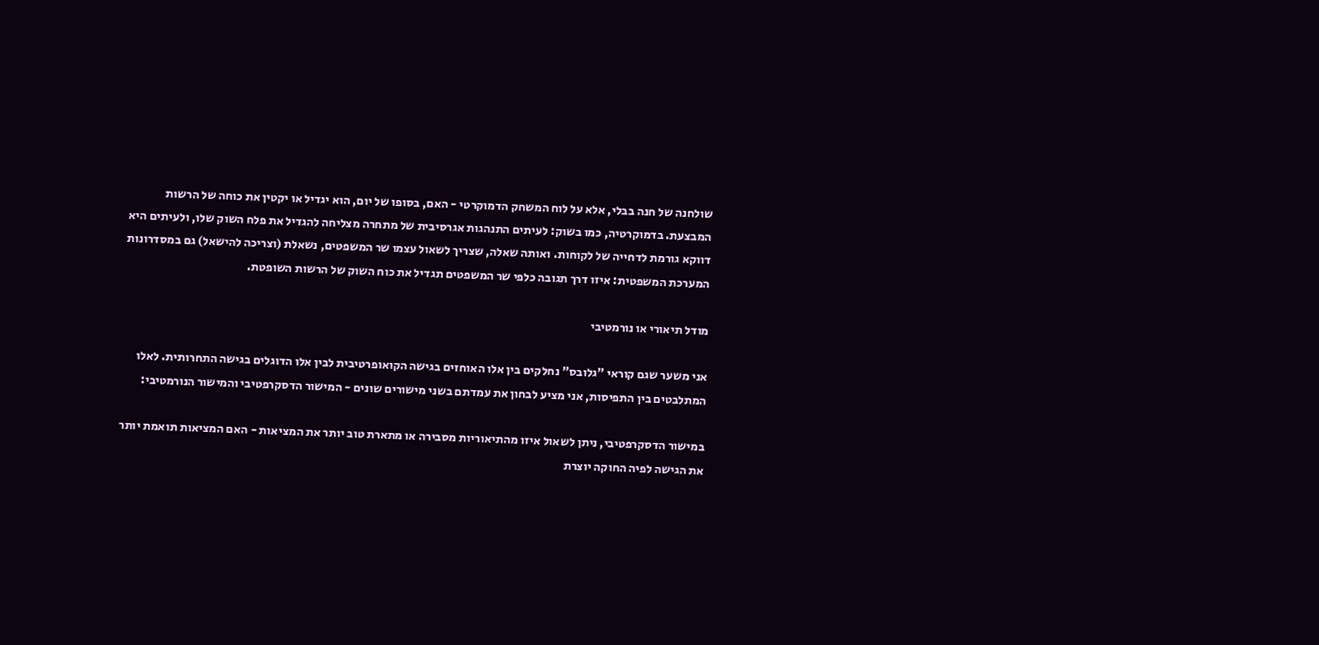שולחנה של חנה בבלי, אלא על לוח המשחק הדמוקרטי - האם, בסופו של יום, הוא יגדיל או יקטין את כוחה של הרשות המבצעת. בדמוקרטיה, כמו בשוק: לעיתים התנהגות אגרסיבית של מתחרה מצליחה להגדיל את פלח השוק שלו, ולעיתים היא דווקא גורמת לדחייה של לקוחות. ואותה שאלה, שצריך לשאול עצמו שר המשפטים, נשאלת (וצריכה להישאל) גם במסדרונות המערכת המשפטית: איזו דרך תגובה כלפי שר המשפטים תגדיל את כוח השוק של הרשות השופטת.

מודל תיאורי או נורמטיבי

אני משער שגם קוראי "גלובס" נחלקים בין אלו האוחזים בגישה הקואופרטיבית לבין אלו הדוגלים בגישה התחרותית. לאלו המתלבטים בין התפיסות, אני מציע לבחון את עמדתם בשני מישורים שונים - המישור הדסקרפטיבי והמישור הנורמטיבי:

במישור הדסקרפטיבי, ניתן לשאול איזו מהתיאוריות מסבירה או מתארת טוב יותר את המציאות - האם המציאות תואמת יותר את הגישה לפיה החוקה יוצרת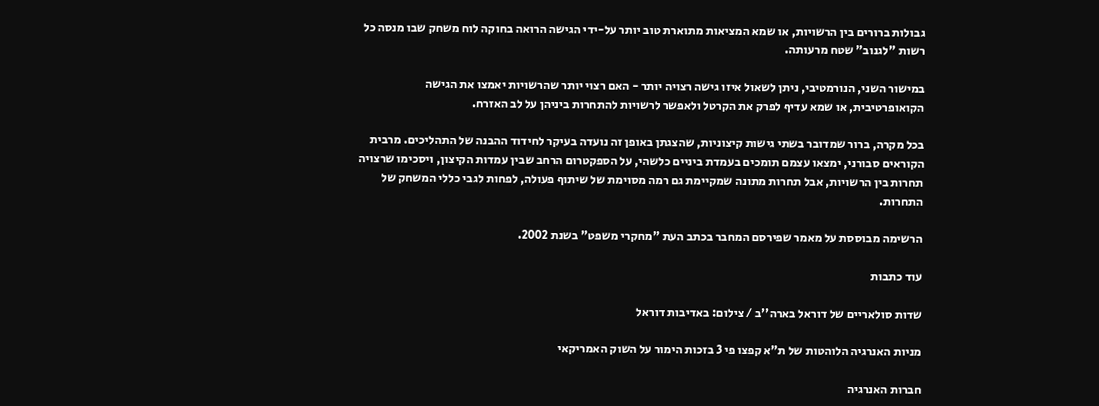גבולות ברורים בין הרשויות, או שמא המציאות מתוארת טוב יותר על-ידי הגישה הרואה בחוקה לוח משחק שבו מנסה כל רשות "לגנוב" שטח מרעותה.

במישור השני, הנורמטיבי, ניתן לשאול איזו גישה רצויה יותר - האם רצוי יותר שהרשויות יאמצו את הגישה הקואופרטיבית, או שמא עדיף לפרק את הקרטל ולאפשר לרשויות להתחרות ביניהן על לב האזרח.

בכל מקרה, ברור שמדובר בשתי גישות קיצוניות, שהצגתן באופן זה נועדה בעיקר לחידוד ההבנה של התהליכים. מרבית הקוראים סבורני, ימצאו עצמם תומכים בעמדת ביניים כלשהי, על הספקטרום הרחב שבין עמדות הקיצון, ויסכימו שרצויה תחרות בין הרשויות, אבל תחרות מתונה שמקיימת גם רמה מסוימת של שיתוף פעולה, לפחות לגבי כללי המשחק של התחרות.

הרשימה מבוססת על מאמר שפירסם המחבר בכתב העת "מחקרי משפט" בשנת 2002.

עוד כתבות

שדות סולאריים של דוראל בארה''ב / צילום: באדיבות דוראל

מניות האנרגיה הלוהטות של ת"א קפצו פי 3 בזכות הימור על השוק האמריקאי

חברות האנרגיה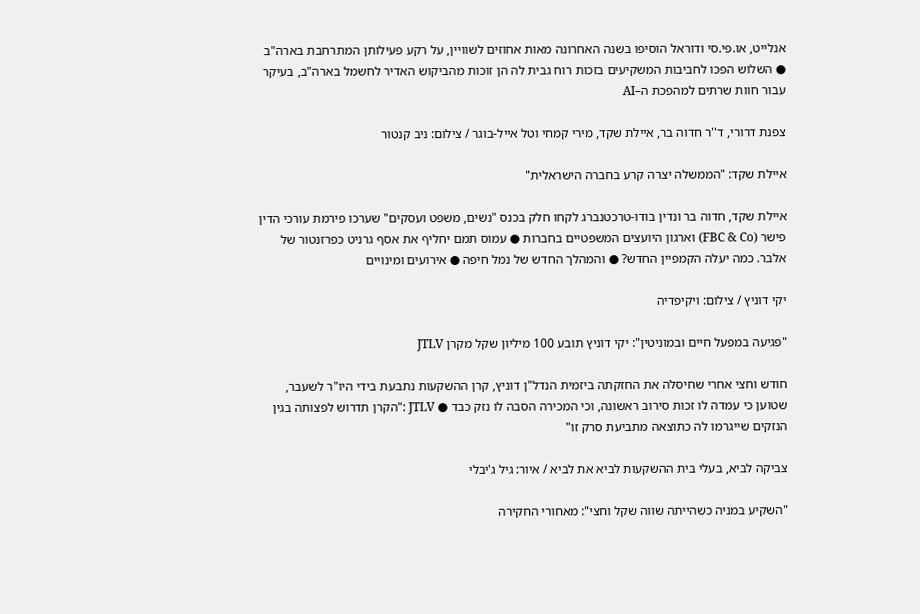אנלייט, או.פי.סי ודוראל הוסיפו בשנה האחרונה מאות אחוזים לשוויין, על רקע פעילותן המתרחבת בארה"ב ● השלוש הפכו לחביבות המשקיעים בזכות רוח גבית לה הן זוכות מהביקוש האדיר לחשמל בארה"ב, בעיקר עבור חוות שרתים למהפכת ה–AI

צפנת דרורי, ד''ר חדוה בר, איילת שקד, מירי קמחי וטל אייל-בוגר / צילום: ניב קנטור

איילת שקד: "הממשלה יצרה קרע בחברה הישראלית"

איילת שקד, חדוה בר ונדין בודו-טרכטנברג לקחו חלק בכנס "נשים, משפט ועסקים" שערכו פירמת עורכי הדין פישר (FBC & Co) וארגון היועצים המשפטיים בחברות ● עמוס תמם יחליף את אסף גרניט כפרזנטור של אלבר. כמה יעלה הקמפיין החדש? ● והמהלך החדש של נמל חיפה ● אירועים ומינויים

יקי דוניץ / צילום: ויקיפדיה

"פגיעה במפעל חיים ובמוניטין": יקי דוניץ תובע 100 מיליון שקל מקרן JTLV

חודש וחצי אחרי שחיסלה את החזקתה ביזמית הנדל"ן דוניץ, קרן ההשקעות נתבעת בידי היו"ר לשעבר, שטוען כי עמדה לו זכות סירוב ראשונה, וכי המכירה הסבה לו נזק כבד ● JTLV :"הקרן תדרוש לפצותה בגין הנזקים שייגרמו לה כתוצאה מתביעת סרק זו"

צביקה לביא, בעלי בית ההשקעות לביא את לביא / איור: גיל ג'יבלי

"השקיע במניה כשהייתה שווה שקל וחצי": מאחורי החקירה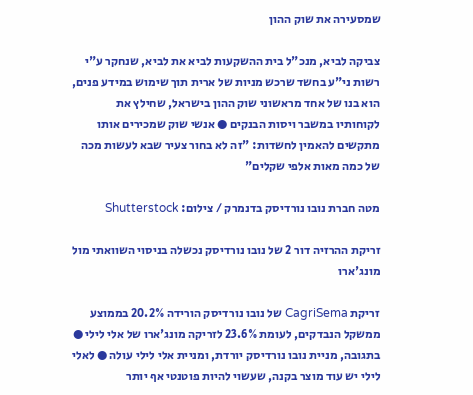שמסעירה את שוק ההון

צביקה לביא, מנכ"ל בית ההשקעות לביא את לביא, שנחקר ע"י רשות ני"ע בחשד שרכש מניות של ארית תוך שימוש במידע פנים, הוא בנו של אחד מראשוני שוק ההון בישראל, שחילץ את לקוחותיו במשבר ויסות הבנקים ● אנשי שוק שמכירים אותו מתקשים להאמין לחשדות: "זה לא בחור צעיר שבא לעשות מכה של כמה מאות אלפי שקלים"

מטה חברת נובו נורדיסק בדנמרק / צילום: Shutterstock

זריקת ההרזיה דור 2 של נובו נורדיסק נכשלה בניסוי השוואתי מול מונג'ארו

זריקת CagriSema של נובו נורדיסק הורידה 20.2% בממוצע ממשקל הנבדקים, לעומת 23.6% לזריקה מונג'ארו של אלי לילי ● בתגובה, מניית נובו נורדיסק יורדת, ומניית אלי לילי עולה ● לאלי לילי יש עוד מוצר בקנה, שעשוי להיות פוטנטי אף יותר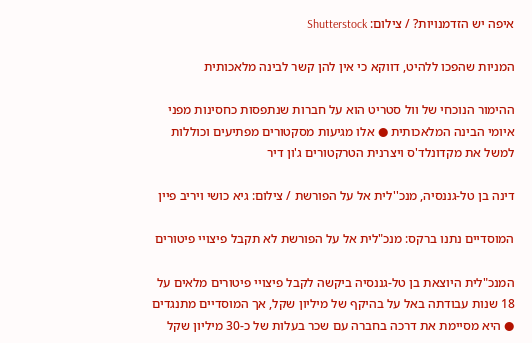איפה יש הזדמנויות? / צילום: Shutterstock

המניות שהפכו ללהיט, דווקא כי אין להן קשר לבינה מלאכותית

ההימור הנוכחי של וול סטריט הוא על חברות שנתפסות כחסינות מפני איומי הבינה המלאכותית ● אלו מגיעות מסקטורים מפתיעים וכוללות למשל את מקדונלד'ס ויצרנית הטרקטורים ג'ון דיר

דינה בן טל-גננסיה, מנכ''לית אל על הפורשת / צילום: גיא כושי ויריב פיין

המוסדיים נתנו ברקס: מנכ"לית אל על הפורשת לא תקבל פיצויי פיטורים

המנכ"לית היוצאת בן טל-גננסיה ביקשה לקבל פיצויי פיטורים מלאים על 18 שנות עבודתה באל על בהיקף של מיליון שקל, אך המוסדיים מתנגדים ● היא מסיימת את דרכה בחברה עם שכר בעלות של כ-30 מיליון שקל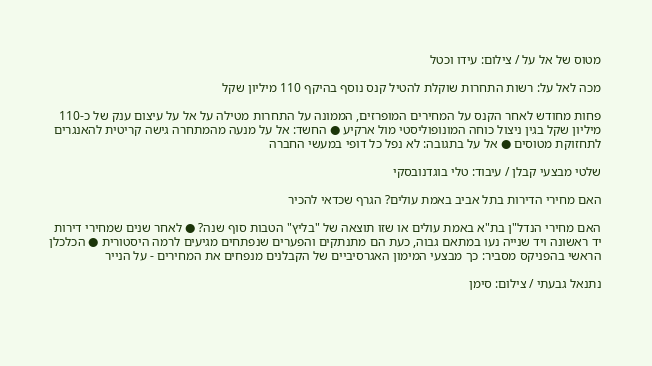מטוס של אל על / צילום: עידו וכטל

מכה לאל על: רשות התחרות שוקלת להטיל קנס נוסף בהיקף 110 מיליון שקל

פחות מחודש לאחר הקנס על המחירים המופרזים, הממונה על התחרות מטילה על אל על עיצום ענק של כ-110 מיליון שקל בגין ניצול כוחה המונופוליסטי מול ארקיע ● החשד: אל על מנעה מהמתחרה גישה קריטית להאנגרים לתחזוקת מטוסים ● אל על בתגובה: לא נפל כל דופי במעשי החברה

שלטי מבצעי קבלן / עיבוד: טלי בוגדנובסקי

האם מחירי הדירות בתל אביב באמת עולים? הגרף שכדאי להכיר

האם מחירי הנדל"ן בת"א באמת עולים או שזו תוצאה של "בליץ" הטבות סוף שנה? ● לאחר שנים שמחירי דירות יד ראשונה ויד שנייה נעו במתאם גבוה, כעת הם מתנתקים והפערים שנפתחים מגיעים לרמה היסטורית ● הכלכלן הראשי בהפניקס מסביר: כך מבצעי המימון האגרסיביים של הקבלנים מנפחים את המחירים - על הנייר

נתנאל גבעתי / צילום: סימן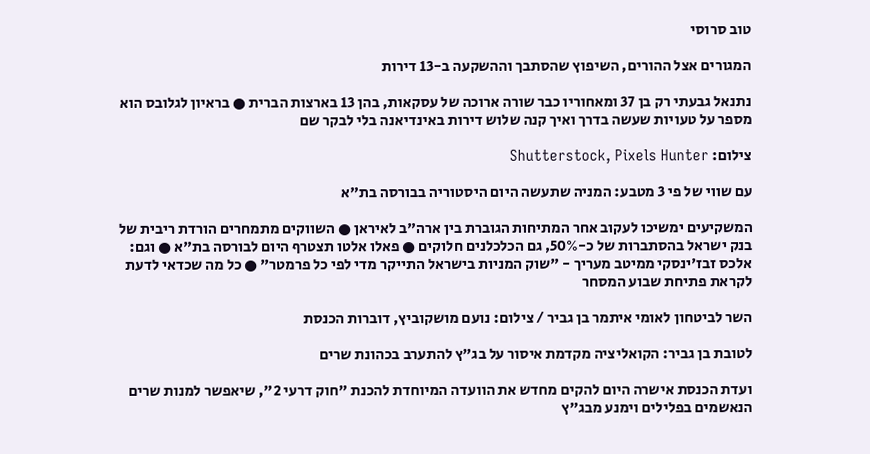טוב סרוסי

המגורים אצל ההורים, השיפוץ שהסתבך וההשקעה ב-13 דירות

נתנאל גבעתי רק בן 37 ומאחוריו כבר שורה ארוכה של עסקאות, בהן 13 בארצות הברית ● בראיון לגלובס הוא מספר על טעויות שעשה בדרך ואיך קנה שלוש דירות באינדיאנה בלי לבקר שם

צילום: Shutterstock, Pixels Hunter

עם שווי של פי 3 מטבע: המניה שתעשה היום היסטוריה בבורסה בת"א

המשקיעים ימשיכו לעקוב אחר המתיחות הגוברת בין ארה"ב לאיראן ● השווקים מתמחרים הורדת ריבית של בנק ישראל בהסתברות של כ-50%, גם הכלכלנים חלוקים ● פאלו אלטו תצטרף היום לבורסה בת"א ● וגם: אלכס זבז'ינסקי ממיטב מעריך - "שוק המניות בישראל התייקר מדי לפי כל פרמטר" ● כל מה שכדאי לדעת לקראת פתיחת שבוע המסחר

השר לביטחון לאומי איתמר בן גביר / צילום: נועם מושקוביץ, דוברות הכנסת

לטובת בן גביר: הקואליציה מקדמת איסור על בג"ץ להתערב בכהונת שרים

ועדת הכנסת אישרה היום להקים מחדש את הוועדה המיוחדת להכנת "חוק דרעי 2", שיאפשר למנות שרים הנאשמים בפלילים וימנע מבג"ץ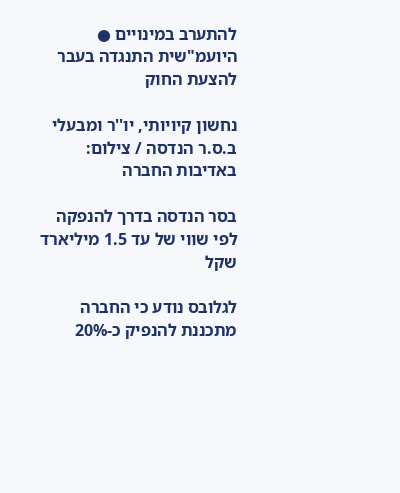להתערב במינויים ● היועמ"שית התנגדה בעבר להצעת החוק

נחשון קיויותי, יו''ר ומבעלי ב.ס.ר הנדסה / צילום: באדיבות החברה

בסר הנדסה בדרך להנפקה לפי שווי של עד 1.5 מיליארד שקל

לגלובס נודע כי החברה מתכננת להנפיק כ-20%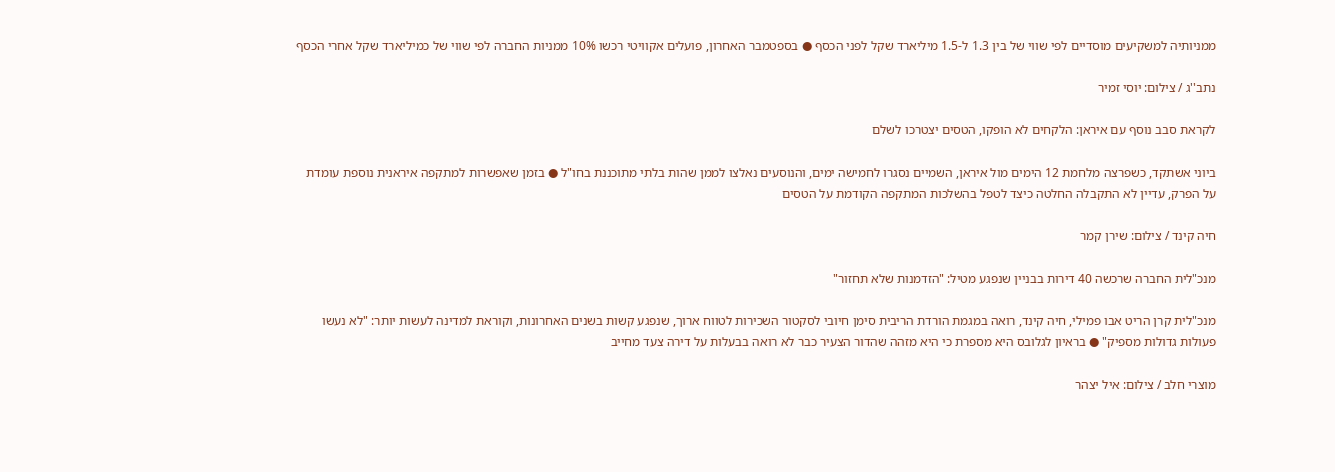ממניותיה למשקיעים מוסדיים לפי שווי של בין 1.3 ל-1.5 מיליארד שקל לפני הכסף ● בספטמבר האחרון, פועלים אקוויטי רכשו 10% ממניות החברה לפי שווי של כמיליארד שקל אחרי הכסף

נתב''ג / צילום: יוסי זמיר

לקראת סבב נוסף עם איראן: הלקחים לא הופקו, הטסים יצטרכו לשלם

ביוני אשתקד, כשפרצה מלחמת 12 הימים מול איראן, השמיים נסגרו לחמישה ימים, והנוסעים נאלצו לממן שהות בלתי מתוכננת בחו"ל ● בזמן שאפשרות למתקפה איראנית נוספת עומדת על הפרק, עדיין לא התקבלה החלטה כיצד לטפל בהשלכות המתקפה הקודמת על הטסים

חיה קינד / צילום: שירן קמר

מנכ"לית החברה שרכשה 40 דירות בבניין שנפגע מטיל: "הזדמנות שלא תחזור"

מנכ"לית קרן הריט אבו פמילי, חיה קינד, רואה במגמת הורדת הריבית סימן חיובי לסקטור השכירות לטווח ארוך, שנפגע קשות בשנים האחרונות, וקוראת למדינה לעשות יותר: "לא נעשו פעולות גדולות מספיק" ● בראיון לגלובס היא מספרת כי היא מזהה שהדור הצעיר כבר לא רואה בבעלות על דירה צעד מחייב

מוצרי חלב / צילום: איל יצהר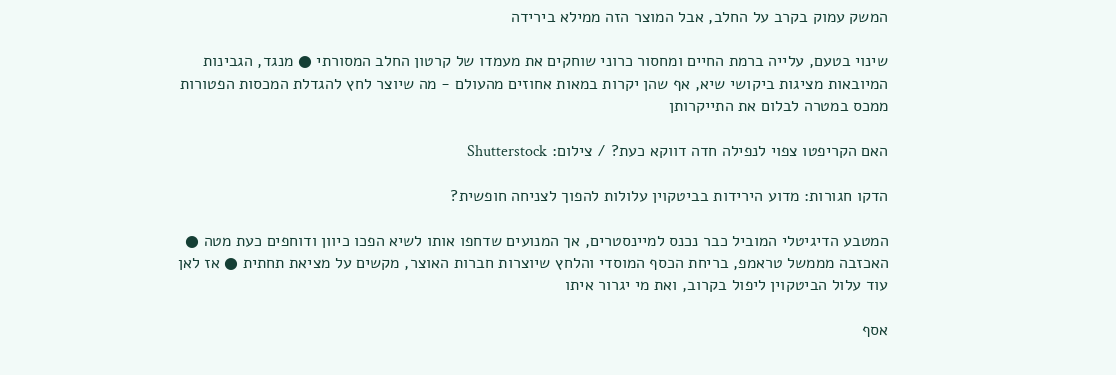המשק עמוק בקרב על החלב, אבל המוצר הזה ממילא בירידה

שינוי בטעם, עלייה ברמת החיים ומחסור כרוני שוחקים את מעמדו של קרטון החלב המסורתי ● מנגד, הגבינות המיובאות מציגות ביקושי שיא, אף שהן יקרות במאות אחוזים מהעולם - מה שיוצר לחץ להגדלת המכסות הפטורות ממכס במטרה לבלום את התייקרותן

האם הקריפטו צפוי לנפילה חדה דווקא כעת? / צילום: Shutterstock

הדקו חגורות: מדוע הירידות בביטקוין עלולות להפוך לצניחה חופשית?

המטבע הדיגיטלי המוביל כבר נכנס למיינסטרים, אך המנועים שדחפו אותו לשיא הפכו כיוון ודוחפים כעת מטה ● האכזבה מממשל טראמפ, בריחת הכסף המוסדי והלחץ שיוצרות חברות האוצר, מקשים על מציאת תחתית ● אז לאן עוד עלול הביטקוין ליפול בקרוב, ואת מי יגרור איתו

אסף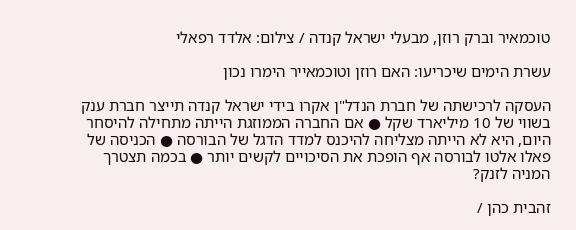טוכמאיר וברק רוזן, מבעלי ישראל קנדה / צילום: אלדד רפאלי

עשרת הימים שיכריעו: האם רוזן וטוכמאייר הימרו נכון

העסקה לרכישתה של חברת הנדל"ן אקרו בידי ישראל קנדה תייצר חברת ענק בשווי של 10 מיליארד שקל ● אם החברה הממוזגת הייתה מתחילה להיסחר היום, היא לא הייתה מצליחה להיכנס למדד הדגל של הבורסה ● הכניסה של פאלו אלטו לבורסה אף הופכת את הסיכויים לקשים יותר ● בכמה תצטרך המניה לזנק?

זהבית כהן /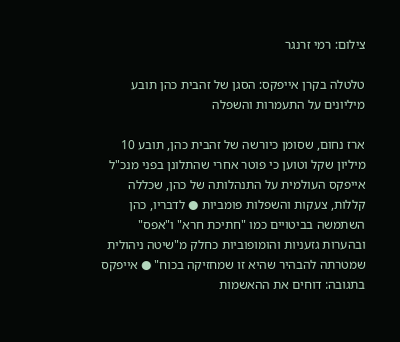צילום: רמי זרנגר

טלטלה בקרן אייפקס: הסגן של זהבית כהן תובע מיליונים על התעמרות והשפלה

ארז נחום, שסומן כיורשה של זהבית כהן, תובע 10 מיליון שקל וטוען כי פוטר אחרי שהתלונן בפני מנכ"ל אייפקס העולמית על התנהלותה של כהן, שכללה קללות, צעקות והשפלות פומביות ● לדבריו, כהן השתמשה בביטויים כמו "חתיכת חרא" ו"אפס" ובהערות גזעניות והומופוביות כחלק מ"שיטה ניהולית שמטרתה להבהיר שהיא זו שמחזיקה בכוח" ● אייפקס בתגובה: דוחים את ההאשמות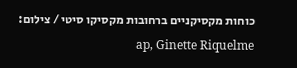כוחות מקסיקניים ברחובות מקסיקו סיטי / צילום: ap, Ginette Riquelme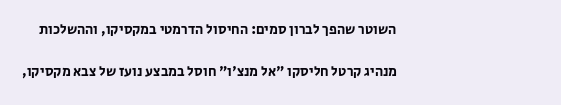השוטר שהפך לברון סמים: החיסול הדרמטי במקסיקו, וההשלכות

מנהיג קרטל חליסקו "אל מנצ'ו" חוסל במבצע נועז של צבא מקסיקו,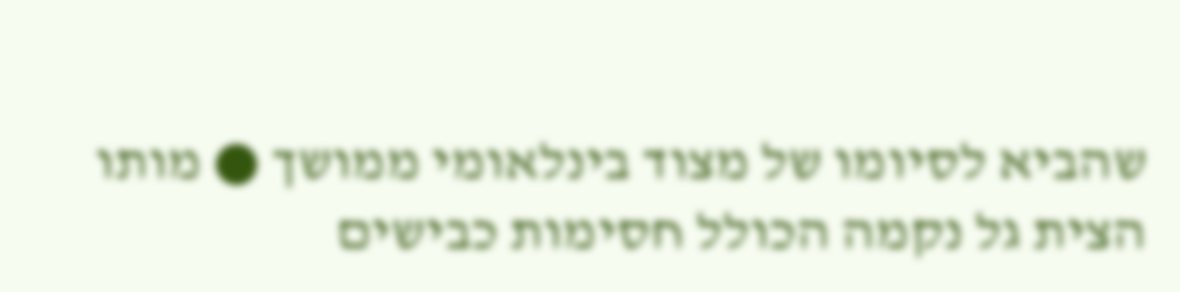שהביא לסיומו של מצוד בינלאומי ממושך ● מותו הצית גל נקמה הכולל חסימות כבישים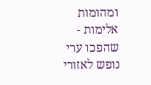ומהומות אלימות - שהפכו ערי נופש לאזורי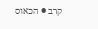קרב ● הכאוס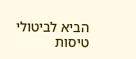הביא לביטולי טיסות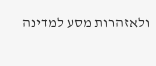ולאזהרות מסע למדינה